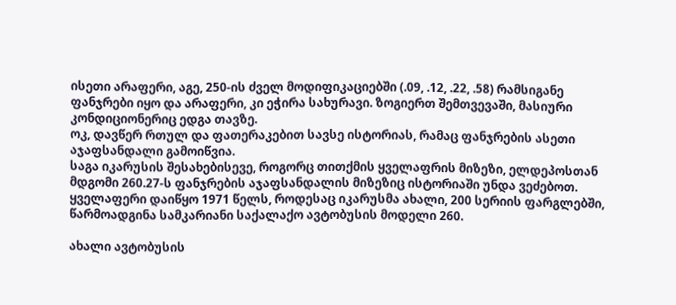ისეთი არაფერი, აგე, 250-ის ძველ მოდიფიკაციებში (.09, .12, .22, .58) რამსიგანე ფანჯრები იყო და არაფერი, კი ეჭირა სახურავი. ზოგიერთ შემთვევაში, მასიური კონდიციონერიც ედგა თავზე.
ოკ, დავწერ რთულ და ფათერაკებით სავსე ისტორიას, რამაც ფანჯრების ასეთი აჯაფსანდალი გამოიწვია.
საგა იკარუსის შესახებისევე, როგორც თითქმის ყველაფრის მიზეზი, ელდეპოსთან მდგომი 260.27-ს ფანჯრების აჯაფსანდალის მიზეზიც ისტორიაში უნდა ვეძებოთ. ყველაფერი დაიწყო 1971 წელს, როდესაც იკარუსმა ახალი, 200 სერიის ფარგლებში, წარმოადგინა სამკარიანი საქალაქო ავტობუსის მოდელი 260.

ახალი ავტობუსის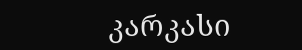კარკასი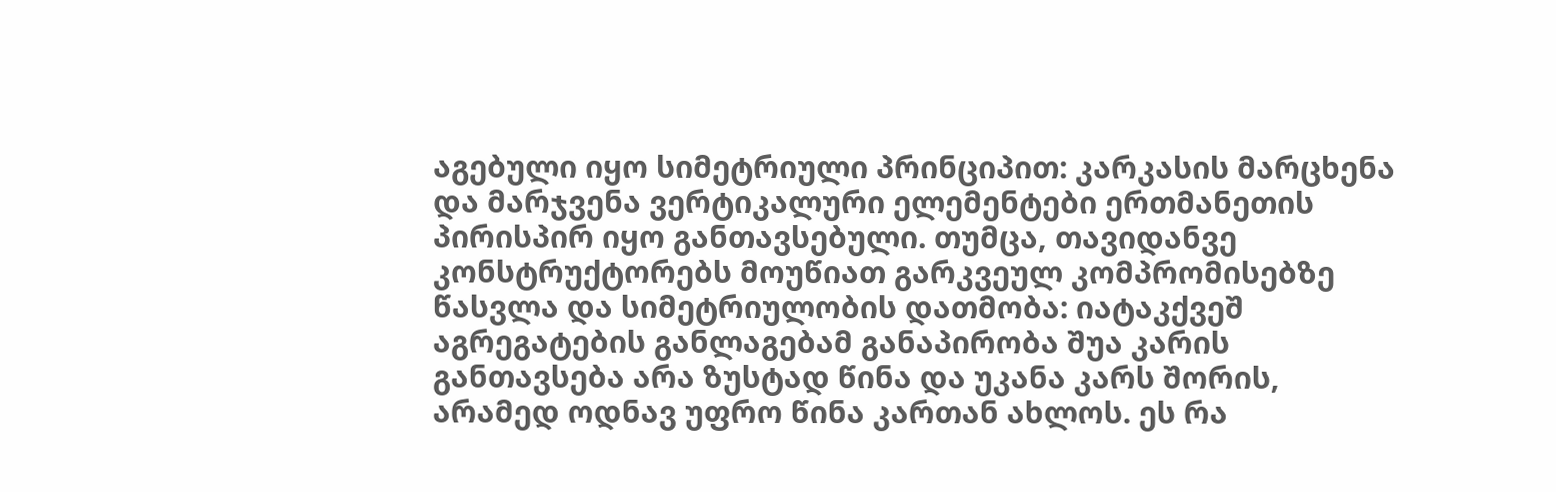აგებული იყო სიმეტრიული პრინციპით: კარკასის მარცხენა და მარჯვენა ვერტიკალური ელემენტები ერთმანეთის პირისპირ იყო განთავსებული. თუმცა, თავიდანვე კონსტრუქტორებს მოუწიათ გარკვეულ კომპრომისებზე წასვლა და სიმეტრიულობის დათმობა: იატაკქვეშ აგრეგატების განლაგებამ განაპირობა შუა კარის განთავსება არა ზუსტად წინა და უკანა კარს შორის, არამედ ოდნავ უფრო წინა კართან ახლოს. ეს რა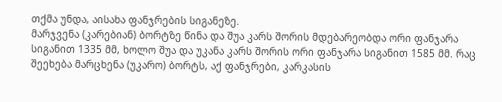თქმა უნდა, აისახა ფანჯრების სიგანეზე.
მარჯვენა (კარებიან) ბორტზე წინა და შუა კარს შორის მდებარეობდა ორი ფანჯარა სიგანით 1335 მმ, ხოლო შუა და უკანა კარს შორის ორი ფანჯარა სიგანით 1585 მმ. რაც შეეხება მარცხენა (უკარო) ბორტს, აქ ფანჯრები, კარკასის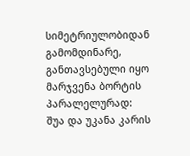სიმეტრიულობიდან გამომდინარე, განთავსებული იყო მარჯვენა ბორტის პარალელურად:
შუა და უკანა კარის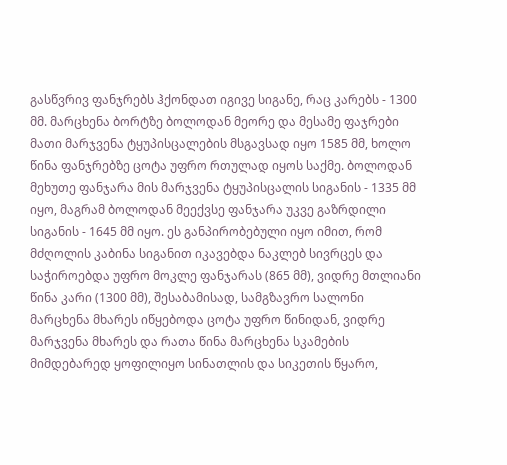გასწვრივ ფანჯრებს ჰქონდათ იგივე სიგანე, რაც კარებს - 1300 მმ. მარცხენა ბორტზე ბოლოდან მეორე და მესამე ფაჯრები მათი მარჯვენა ტყუპისცალების მსგავსად იყო 1585 მმ, ხოლო წინა ფანჯრებზე ცოტა უფრო რთულად იყოს საქმე. ბოლოდან მეხუთე ფანჯარა მის მარჯვენა ტყუპისცალის სიგანის - 1335 მმ იყო, მაგრამ ბოლოდან მეექვსე ფანჯარა უკვე გაზრდილი სიგანის - 1645 მმ იყო. ეს განპირობებული იყო იმით, რომ მძღოლის კაბინა სიგანით იკავებდა ნაკლებ სივრცეს და საჭიროებდა უფრო მოკლე ფანჯარას (865 მმ), ვიდრე მთლიანი წინა კარი (1300 მმ), შესაბამისად, სამგზავრო სალონი მარცხენა მხარეს იწყებოდა ცოტა უფრო წინიდან, ვიდრე მარჯვენა მხარეს და რათა წინა მარცხენა სკამების მიმდებარედ ყოფილიყო სინათლის და სიკეთის წყარო,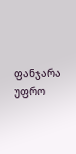ფანჯარა უფრო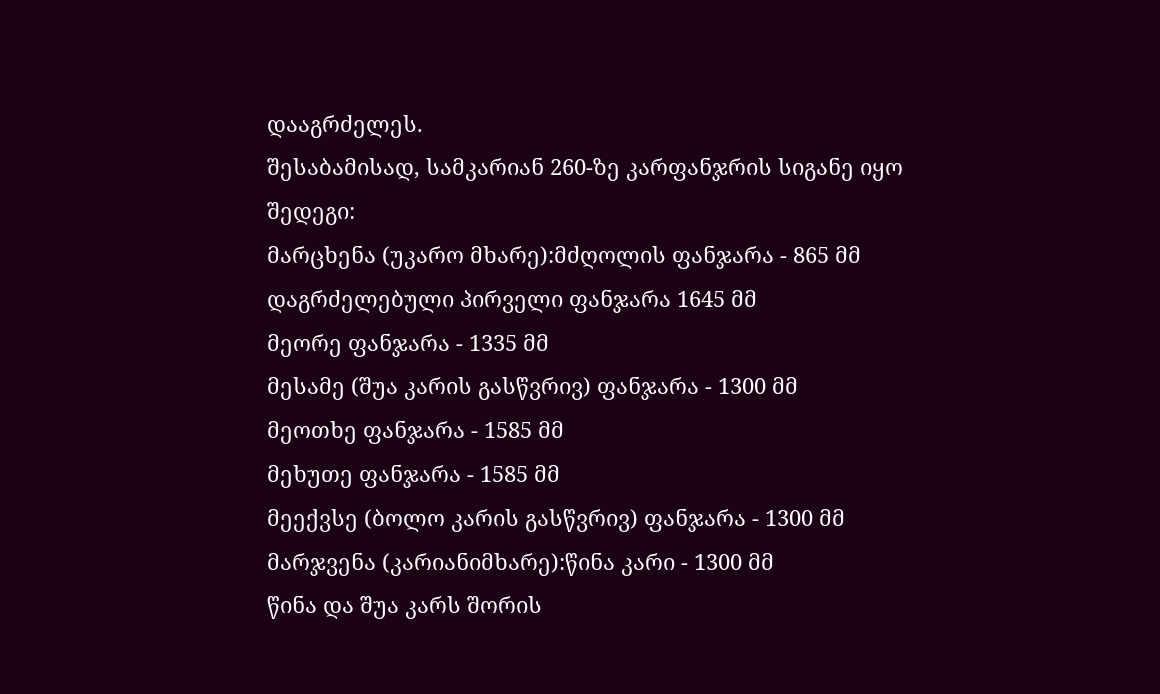დააგრძელეს.
შესაბამისად, სამკარიან 260-ზე კარფანჯრის სიგანე იყო შედეგი:
მარცხენა (უკარო მხარე):მძღოლის ფანჯარა - 865 მმ
დაგრძელებული პირველი ფანჯარა 1645 მმ
მეორე ფანჯარა - 1335 მმ
მესამე (შუა კარის გასწვრივ) ფანჯარა - 1300 მმ
მეოთხე ფანჯარა - 1585 მმ
მეხუთე ფანჯარა - 1585 მმ
მეექვსე (ბოლო კარის გასწვრივ) ფანჯარა - 1300 მმ
მარჯვენა (კარიანიმხარე):წინა კარი - 1300 მმ
წინა და შუა კარს შორის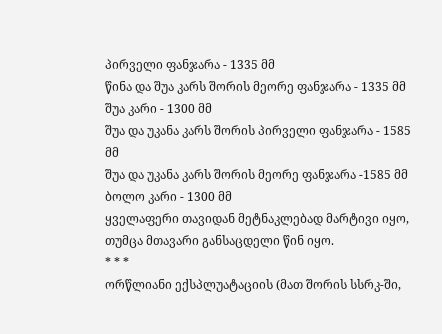პირველი ფანჯარა - 1335 მმ
წინა და შუა კარს შორის მეორე ფანჯარა - 1335 მმ
შუა კარი - 1300 მმ
შუა და უკანა კარს შორის პირველი ფანჯარა - 1585 მმ
შუა და უკანა კარს შორის მეორე ფანჯარა -1585 მმ
ბოლო კარი - 1300 მმ
ყველაფერი თავიდან მეტნაკლებად მარტივი იყო, თუმცა მთავარი განსაცდელი წინ იყო.
* * *
ორწლიანი ექსპლუატაციის (მათ შორის სსრკ-ში,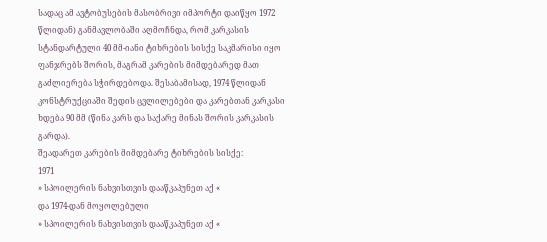სადაც ამ ავტობუსების მასობრივი იმპორტი დაიწყო 1972 წლიდან) განმავლობაში აღმოჩნდა, რომ კარკასის სტანდარტული 40 მმ-იანი ტიხრების სისქე საკმარისი იყო ფანჯრებს შორის, მაგრამ კარების მიმდებარედ მათ გაძლიერება სჭირდებოდა. შესაბამისად, 1974 წლიდან კონსტრუქციაში შედის ცვლილებები და კარებთან კარკასი ხდება 90 მმ (წინა კარს და საქარე მინას შორის კარკასის გარდა).
შეადარეთ კარების მიმდებარე ტიხრების სისქე:
1971
» სპოილერის ნახვისთვის დააწკაპუნეთ აქ «
და 1974-დან მოყოლებული
» სპოილერის ნახვისთვის დააწკაპუნეთ აქ «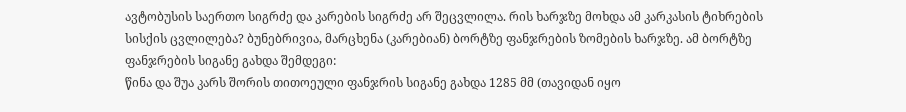ავტობუსის საერთო სიგრძე და კარების სიგრძე არ შეცვლილა. რის ხარჯზე მოხდა ამ კარკასის ტიხრების სისქის ცვლილება? ბუნებრივია, მარცხენა (კარებიან) ბორტზე ფანჯრების ზომების ხარჯზე. ამ ბორტზე ფანჯრების სიგანე გახდა შემდეგი:
წინა და შუა კარს შორის თითოეული ფანჯრის სიგანე გახდა 1285 მმ (თავიდან იყო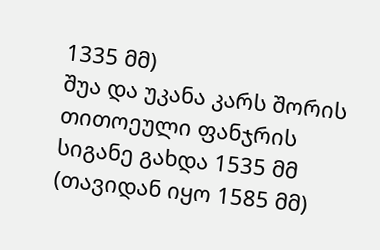1335 მმ)
შუა და უკანა კარს შორის თითოეული ფანჯრის სიგანე გახდა 1535 მმ (თავიდან იყო 1585 მმ)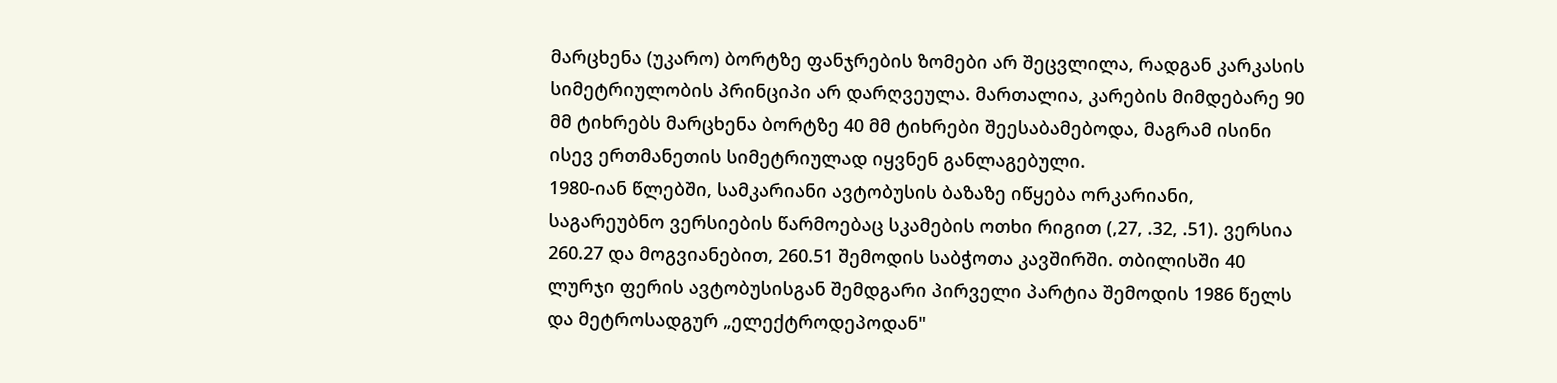მარცხენა (უკარო) ბორტზე ფანჯრების ზომები არ შეცვლილა, რადგან კარკასის სიმეტრიულობის პრინციპი არ დარღვეულა. მართალია, კარების მიმდებარე 90 მმ ტიხრებს მარცხენა ბორტზე 40 მმ ტიხრები შეესაბამებოდა, მაგრამ ისინი ისევ ერთმანეთის სიმეტრიულად იყვნენ განლაგებული.
1980-იან წლებში, სამკარიანი ავტობუსის ბაზაზე იწყება ორკარიანი, საგარეუბნო ვერსიების წარმოებაც სკამების ოთხი რიგით (,27, .32, .51). ვერსია 260.27 და მოგვიანებით, 260.51 შემოდის საბჭოთა კავშირში. თბილისში 40 ლურჯი ფერის ავტობუსისგან შემდგარი პირველი პარტია შემოდის 1986 წელს და მეტროსადგურ „ელექტროდეპოდან"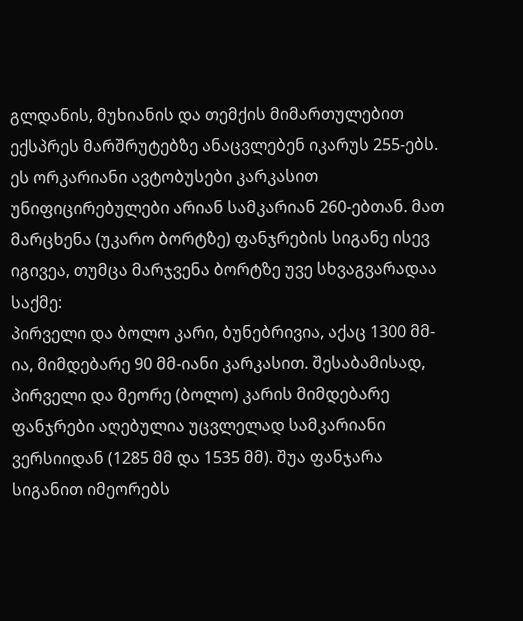გლდანის, მუხიანის და თემქის მიმართულებით ექსპრეს მარშრუტებზე ანაცვლებენ იკარუს 255-ებს. ეს ორკარიანი ავტობუსები კარკასით უნიფიცირებულები არიან სამკარიან 260-ებთან. მათ მარცხენა (უკარო ბორტზე) ფანჯრების სიგანე ისევ იგივეა, თუმცა მარჯვენა ბორტზე უვე სხვაგვარადაა საქმე:
პირველი და ბოლო კარი, ბუნებრივია, აქაც 1300 მმ-ია, მიმდებარე 90 მმ-იანი კარკასით. შესაბამისად, პირველი და მეორე (ბოლო) კარის მიმდებარე ფანჯრები აღებულია უცვლელად სამკარიანი ვერსიიდან (1285 მმ და 1535 მმ). შუა ფანჯარა სიგანით იმეორებს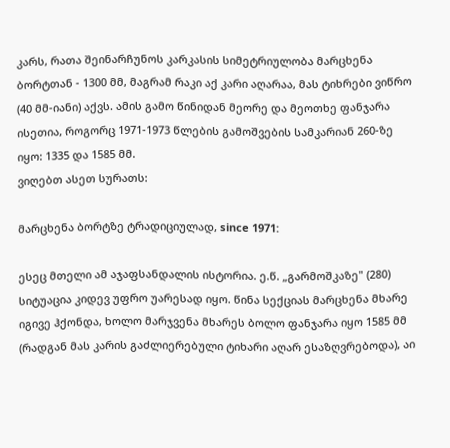კარს, რათა შეინარჩუნოს კარკასის სიმეტრიულობა მარცხენა ბორტთან - 1300 მმ, მაგრამ რაკი აქ კარი აღარაა, მას ტიხრები ვიწრო (40 მმ-იანი) აქვს. ამის გამო წინიდან მეორე და მეოთხე ფანჯარა ისეთია, როგორც 1971-1973 წლების გამოშვების სამკარიან 260-ზე იყო: 1335 და 1585 მმ.
ვიღებთ ასეთ სურათს:

მარცხენა ბორტზე ტრადიციულად, since 1971:

ესეც მთელი ამ აჯაფსანდალის ისტორია. ე.წ. „გარმოშკაზე" (280) სიტუაცია კიდევ უფრო უარესად იყო. წინა სექციას მარცხენა მხარე იგივე ჰქონდა, ხოლო მარჯვენა მხარეს ბოლო ფანჯარა იყო 1585 მმ (რადგან მას კარის გაძლიერებული ტიხარი აღარ ესაზღვრებოდა), აი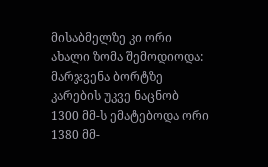მისაბმელზე კი ორი ახალი ზომა შემოდიოდა: მარჯვენა ბორტზე კარების უკვე ნაცნობ 1300 მმ-ს ემატებოდა ორი 1380 მმ-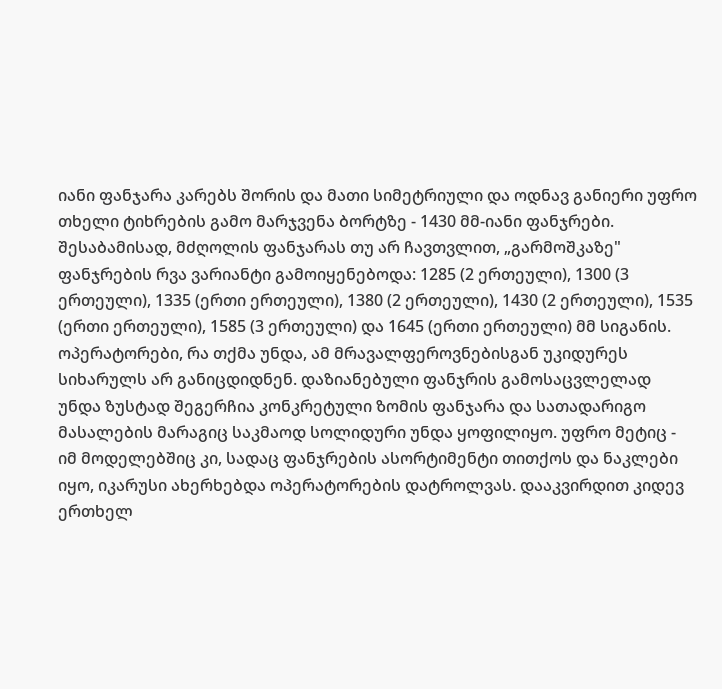იანი ფანჯარა კარებს შორის და მათი სიმეტრიული და ოდნავ განიერი უფრო თხელი ტიხრების გამო მარჯვენა ბორტზე - 1430 მმ-იანი ფანჯრები. შესაბამისად, მძღოლის ფანჯარას თუ არ ჩავთვლით, „გარმოშკაზე" ფანჯრების რვა ვარიანტი გამოიყენებოდა: 1285 (2 ერთეული), 1300 (3 ერთეული), 1335 (ერთი ერთეული), 1380 (2 ერთეული), 1430 (2 ერთეული), 1535 (ერთი ერთეული), 1585 (3 ერთეული) და 1645 (ერთი ერთეული) მმ სიგანის.
ოპერატორები, რა თქმა უნდა, ამ მრავალფეროვნებისგან უკიდურეს სიხარულს არ განიცდიდნენ. დაზიანებული ფანჯრის გამოსაცვლელად უნდა ზუსტად შეგერჩია კონკრეტული ზომის ფანჯარა და სათადარიგო მასალების მარაგიც საკმაოდ სოლიდური უნდა ყოფილიყო. უფრო მეტიც - იმ მოდელებშიც კი, სადაც ფანჯრების ასორტიმენტი თითქოს და ნაკლები იყო, იკარუსი ახერხებდა ოპერატორების დატროლვას. დააკვირდით კიდევ ერთხელ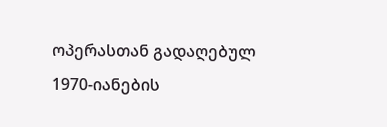ოპერასთან გადაღებულ 1970-იანების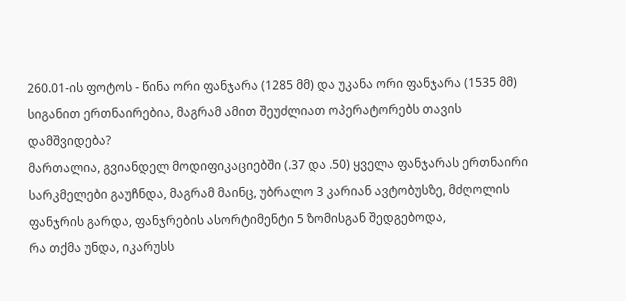260.01-ის ფოტოს - წინა ორი ფანჯარა (1285 მმ) და უკანა ორი ფანჯარა (1535 მმ) სიგანით ერთნაირებია, მაგრამ ამით შეუძლიათ ოპერატორებს თავის დამშვიდება?
მართალია, გვიანდელ მოდიფიკაციებში (.37 და .50) ყველა ფანჯარას ერთნაირი სარკმელები გაუჩნდა, მაგრამ მაინც, უბრალო 3 კარიან ავტობუსზე, მძღოლის ფანჯრის გარდა, ფანჯრების ასორტიმენტი 5 ზომისგან შედგებოდა,
რა თქმა უნდა, იკარუსს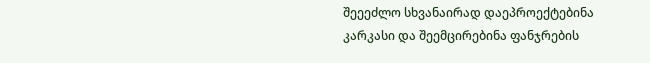შეეეძლო სხვანაირად დაეპროექტებინა კარკასი და შეემცირებინა ფანჯრების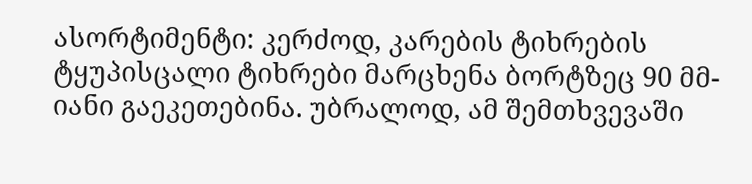ასორტიმენტი: კერძოდ, კარების ტიხრების ტყუპისცალი ტიხრები მარცხენა ბორტზეც 90 მმ-იანი გაეკეთებინა. უბრალოდ, ამ შემთხვევაში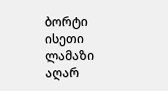ბორტი ისეთი ლამაზი აღარ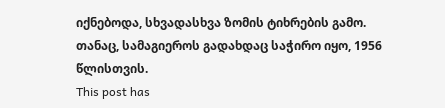იქნებოდა, სხვადასხვა ზომის ტიხრების გამო.
თანაც, სამაგიეროს გადახდაც საჭირო იყო, 1956 წლისთვის.
This post has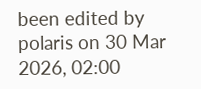been edited by polaris on 30 Mar 2026, 02:00